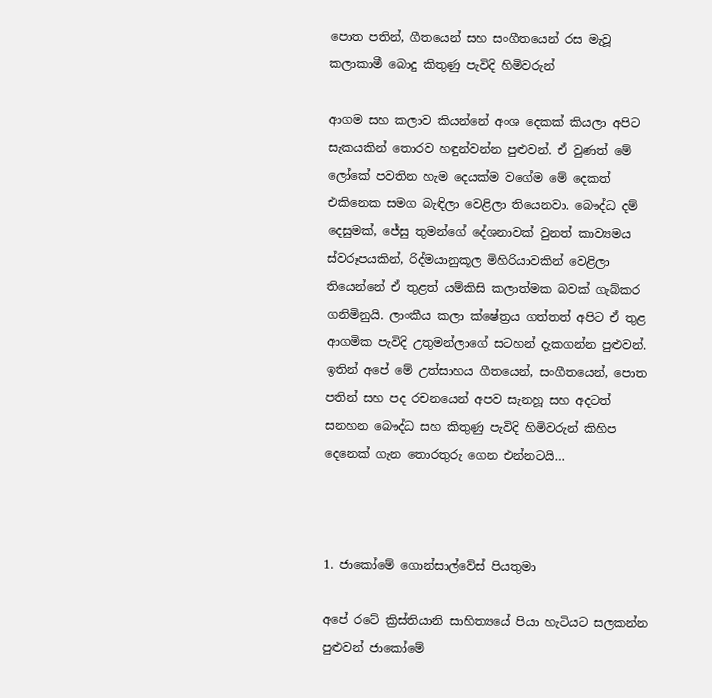පොත පතින්, ගීතයෙන් සහ සංගීතයෙන් රස මැවූ කලාකාමී බොදු කිතුණු පැවිදි හිමිවරුන්

ආගම සහ කලාව කියන්නේ අංශ දෙකක් කියලා අපිට සැකයකින් තොරව හඳුන්වන්න පුළුවන්. ඒ වුණත් මේ ලෝකේ පවතින හැම දෙයක්ම වගේම මේ දෙකත් එකිනෙක සමග බැඳිලා වෙළිලා තියෙනවා. බෞද්ධ දම් දෙසුමක්, ජේසු තුමන්ගේ දේශනාවක් වුනත් කාව්‍යමය ස්වරූපයකින්, රිද්මයානුකූල මිහිරියාවකින් වෙළිලා තියෙන්නේ ඒ තුළත් යම්කිසි කලාත්මක බවක් ගැබ්කර ගනිමිනුයි. ලාංකීය කලා ක්ෂේත්‍රය ගත්තත් අපිට ඒ තුළ ආගමික පැවිදි උතුමන්ලාගේ සටහන් දැකගන්න පුළුවන්. ඉතින් අපේ මේ උත්සාහය ගීතයෙන්, සංගීතයෙන්, පොත පතින් සහ පද රචනයෙන් අපව සැනහූ සහ අදටත් සනහන බෞද්ධ සහ කිතුණු පැවිදි හිමිවරුන් කිහිප දෙනෙක් ගැන තොරතුරු ගෙන එන්නටයි…



1. ජාකෝමේ ගොන්සාල්වේස් පියතුමා

අපේ රටේ ක්‍රිස්තියානි සාහිත්‍යයේ පියා හැටියට සලකන්න පුළුවන් ජාකෝමේ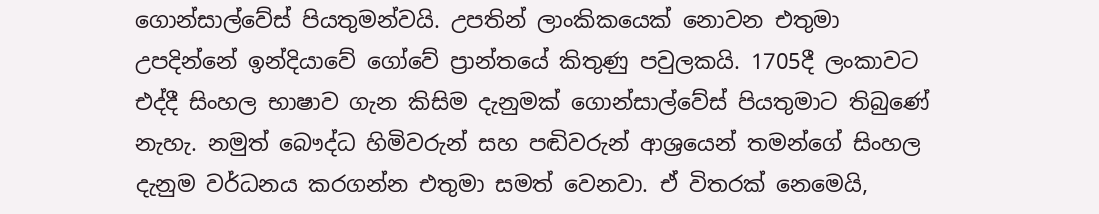ගොන්සාල්වේස් පියතුමන්වයි. උපතින් ලාංකිකයෙක් නොවන එතුමා උපදින්නේ ඉන්දියාවේ ගෝවේ ප්‍රාන්තයේ කිතුණු පවුලකයි. 1705දී ලංකාවට එද්දී සිංහල භාෂාව ගැන කිසිම දැනුමක් ගොන්සාල්වේස් පියතුමාට තිබුණේ නැහැ. නමුත් බෞද්ධ හිමිවරුන් සහ පඬිවරුන් ආශ්‍රයෙන් තමන්ගේ සිංහල දැනුම වර්ධනය කරගන්න එතුමා සමත් වෙනවා. ඒ විතරක් නෙමෙයි,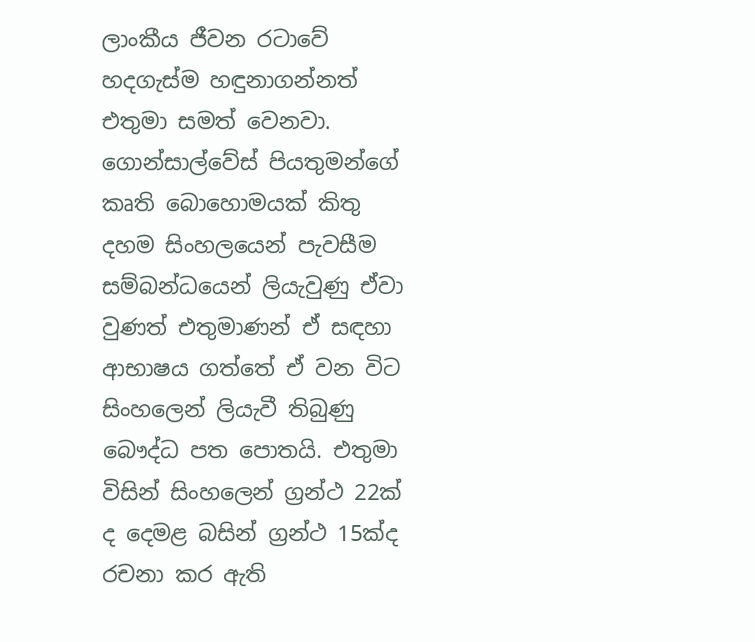ලාංකීය ජීවන රටාවේ හදගැස්ම හඳුනාගන්නත් එතුමා සමත් වෙනවා. ගොන්සාල්වේස් පියතුමන්ගේ කෘති බොහොමයක් කිතු දහම සිංහලයෙන් පැවසීම සම්බන්ධයෙන් ලියැවුණු ඒවා වුණත් එතුමාණන් ඒ සඳහා ආභාෂය ගත්තේ ඒ වන විට සිංහලෙන් ලියැවී තිබුණු බෞද්ධ පත පොතයි. එතුමා විසින් සිංහලෙන් ග්‍රන්ථ 22ක් ද දෙමළ බසින් ග්‍රන්ථ 15ක්ද රචනා කර ඇති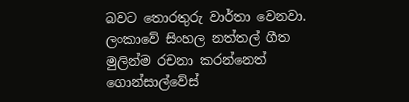බවට තොරතුරු වාර්තා වෙනවා. ලංකාවේ සිංහල නත්තල් ගීත මුලින්ම රචනා කරන්නෙත් ගොන්සාල්වේස්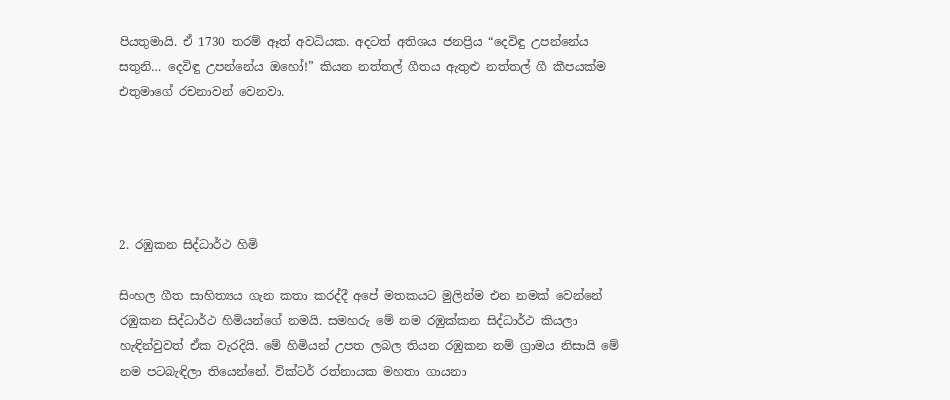පියතුමායි. ඒ 1730 තරම් ඈත් අවධියක. අදටත් අතිශය ජනප්‍රිය “දෙවිඳු උපන්නේය සතුනි… දෙවිඳු උපන්නේය ඔහෝ!” කියන නත්තල් ගීතය ඇතුළු නත්තල් ගී කීපයක්ම එතුමාගේ රචනාවන් වෙනවා.





2. රඹුකන සිද්ධාර්ථ හිමි

සිංහල ගීත සාහිත්‍යය ගැන කතා කරද්දී අපේ මතකයට මුලින්ම එන නමක් වෙන්නේ රඹුකන සිද්ධාර්ථ හිමියන්ගේ නමයි. සමහරු මේ නම රඹුක්කන සිද්ධාර්ථ කියලා හැඳින්වුවත් ඒක වැරදියි. මේ හිමියන් උපත ලබල තියන රඹුකන නම් ග්‍රාමය නිසායි මේ නම පටබැඳිලා තියෙන්නේ. වික්ටර් රත්නායක මහතා ගායනා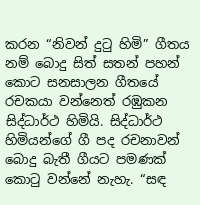කරන “නිවන් දුටු හිමි” ගීතය නම් බොදු සිත් සතන් පහන් කොට සනසාලන ගීතයේ රචකයා වන්නෙත් රඹුකන සිද්ධාර්ථ හිමියි. සිද්ධාර්ථ හිමියන්ගේ ගී පද රචනාවන් බොදු බැතී ගීයට පමණක් කොටු වන්නේ නැහැ. “සඳ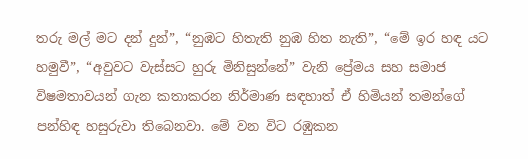තරු මල් මට දන් දුන්”, “නුඹට හිතැති නුඹ හිත නැති”, “මේ ඉර හඳ යට හමුවී”, “අවුවට වැස්සට හුරු මිනිසුන්නේ” වැනි ප්‍රේමය සහ සමාජ විෂමතාවයන් ගැන කතාකරන නිර්මාණ සඳහාත් ඒ හිමියන් තමන්ගේ පන්හිඳ හසුරුවා තිබෙනවා. මේ වන විට රඹුකන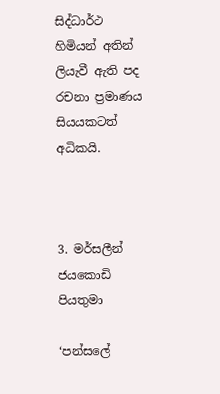සිද්ධාර්ථ හිමියන් අතින් ලියැවී ඇති පද රචනා ප්‍රමාණය සියයකටත් අධිකයි.



3. මර්සලීන් ජයකොඩි පියතුමා

‘පන්සලේ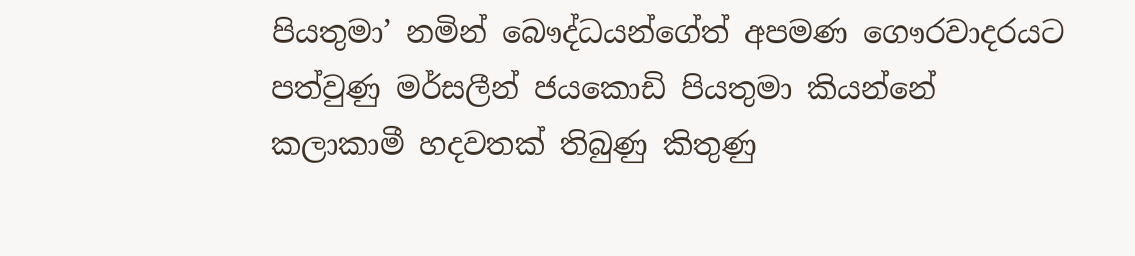පියතුමා’ නමින් බෞද්ධයන්ගේත් අපමණ ගෞරවාදරයට පත්වුණු මර්සලීන් ජයකොඩි පියතුමා කියන්නේ කලාකාමී හදවතක් තිබුණු කිතුණු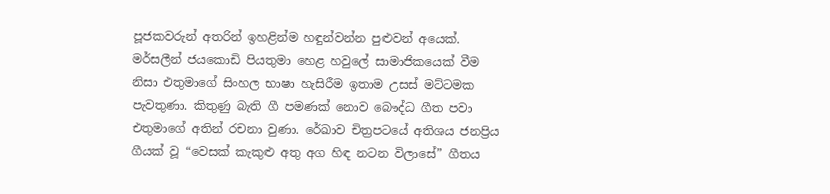පූජකවරුන් අතරින් ඉහළින්ම හඳුන්වන්න පුළුවන් අයෙක්. මර්සලීන් ජයකොඩි පියතුමා හෙළ හවුලේ සාමාජිකයෙක් වීම නිසා එතුමාගේ සිංහල භාෂා හැසිරීම ඉතාම උසස් මට්ටමක පැවතුණා. කිතුණු බැති ගී පමණක් නොව බෞද්ධ ගීත පවා එතුමාගේ අතින් රචනා වුණා. රේඛාව චිත්‍රපටයේ අතිශය ජනප්‍රිය ගීයක් වූ “වෙසක් කැකුළු අතු අග හිඳ නටන විලාසේ” ගීතය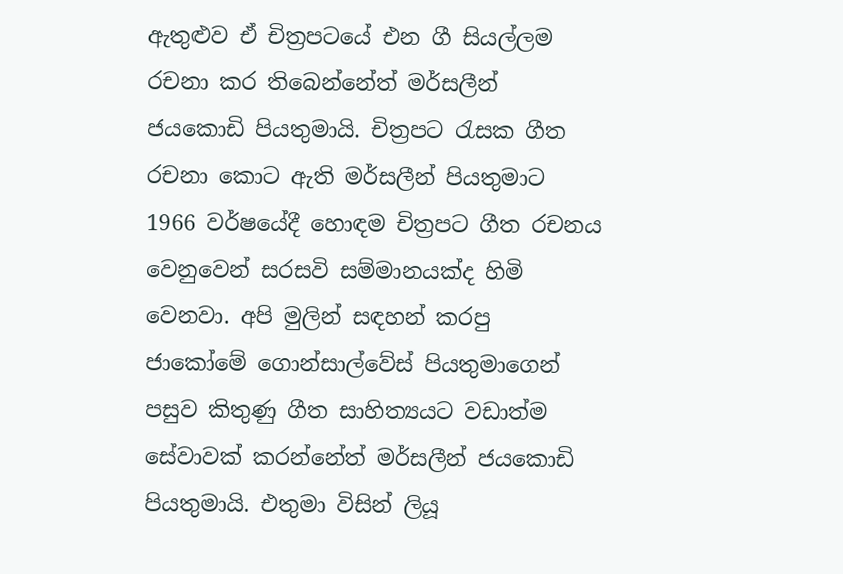ඇතුළුව ඒ චිත්‍රපටයේ එන ගී සියල්ලම රචනා කර තිබෙන්නේත් මර්සලීන් ජයකොඩි පියතුමායි. චිත්‍රපට රැසක ගීත රචනා කොට ඇති මර්සලීන් පියතුමාට 1966 වර්ෂයේදී හොඳම චිත්‍රපට ගීත රචනය වෙනුවෙන් සරසවි සම්මානයක්ද හිමි වෙනවා. අපි මුලින් සඳහන් කරපු ජාකෝමේ ගොන්සාල්වේස් පියතුමාගෙන් පසුව කිතුණු ගීත සාහිත්‍යයට වඩාත්ම සේවාවක් කරන්නේත් මර්සලීන් ජයකොඩි පියතුමායි. එතුමා විසින් ලියූ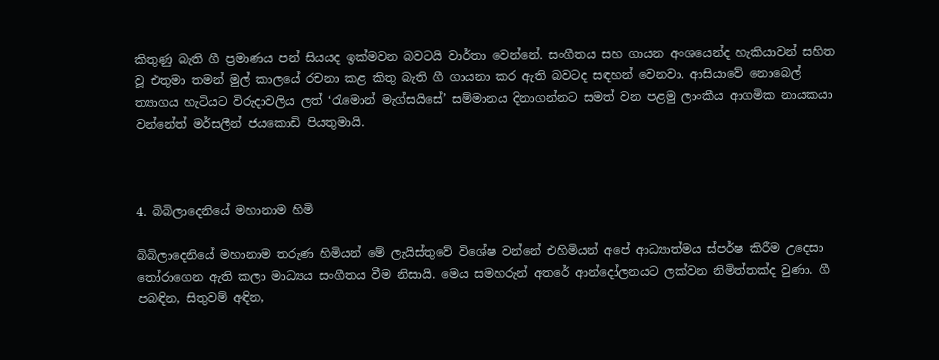කිතුණු බැති ගී ප්‍රමාණය පන් සියයද ඉක්මවන බවටයි වාර්තා වෙන්නේ. සංගීතය සහ ගායන අංශයෙන්ද හැකියාවන් සහිත වූ එතුමා තමන් මුල් කාලයේ රචනා කළ කිතු බැති ගී ගායනා කර ඇති බවටද සඳහන් වෙනවා. ආසියාවේ නොබෙල් ත්‍යාගය හැටියට විරුදාවලිය ලත් ‘රැමොන් මැග්සයිසේ’ සම්මානය දිනාගන්නට සමත් වන පළමු ලාංකීය ආගමික නායකයා වන්නේත් මර්සලීන් ජයකොඩි පියතුමායි.



4. බිබිලාදෙනියේ මහානාම හිමි

බිබිලාදෙනියේ මහානාම තරුණ හිමියන් මේ ලැයිස්තුවේ විශේෂ වන්නේ එහිමියන් අපේ ආධ්‍යාත්මය ස්පර්ෂ කිරීම උදෙසා තෝරාගෙන ඇති කලා මාධ්‍යය සංගීතය වීම නිසායි. මෙය සමහරුන් අතරේ ආන්දෝලනයට ලක්වන නිමිත්තක්ද වුණා. ගී පබඳින, සිතුවම් අඳින,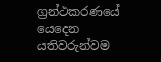ග්‍රන්ථකරණයේ යෙදෙන යතිවරුන්වම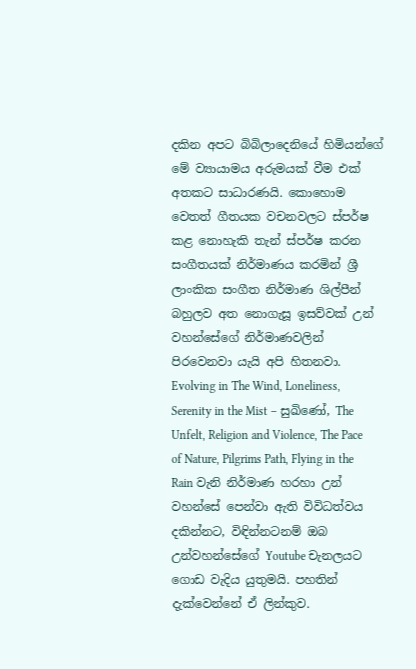දකින අපට බිබිලාදෙනියේ හිමියන්ගේ මේ ව්‍යායාමය අරුමයක් වීම එක් අතකට සාධාරණයි. කොහොම වෙතත් ගීතයක වචනවලට ස්පර්ෂ කළ නොහැකි තැන් ස්පර්ෂ කරන සංගීතයක් නිර්මාණය කරමින් ශ්‍රී ලාංකික සංගීත නිර්මාණ ශිල්පීන් බහුලව අත නොගැසූ ඉසව්වක් උන් වහන්සේගේ නිර්මාණවලින් පිරවෙනවා යැයි අපි හිතනවා. Evolving in The Wind, Loneliness, Serenity in the Mist – සුඛිණෝ, The Unfelt, Religion and Violence, The Pace of Nature, Pilgrims Path, Flying in the Rain වැනි නිර්මාණ හරහා උන් වහන්සේ පෙන්වා ඇති විවිධත්වය දකින්නට, විඳින්නටනම් ඔබ උන්වහන්සේගේ Youtube චැනලයට ගොඩ වැදිය යුතුමයි. පහතින් දැක්වෙන්නේ ඒ ලින්කුව.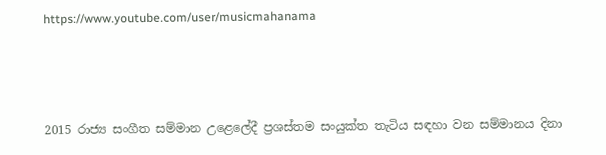https://www.youtube.com/user/musicmahanama



2015 රාජ්‍ය සංගීත සම්මාන උළෙලේදී ප්‍රශස්තම සංයුක්ත තැටිය සඳහා වන සම්මානය දිනා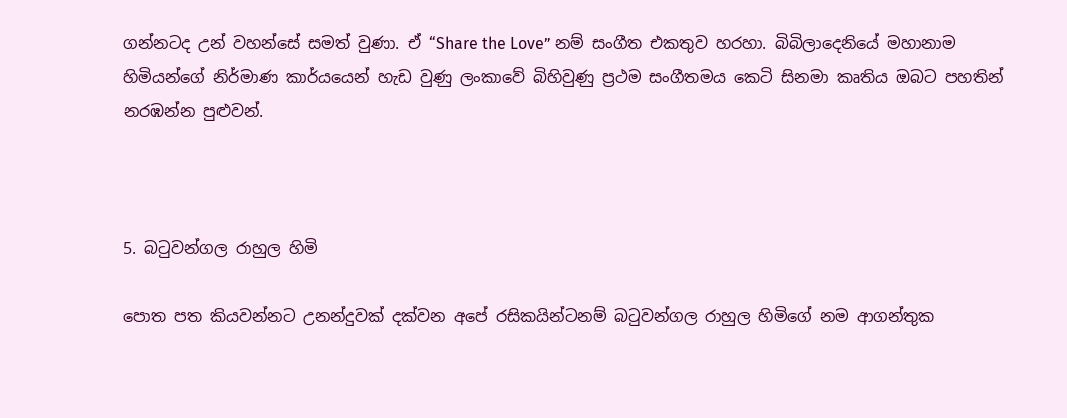ගන්නටද උන් වහන්සේ සමත් වුණා. ඒ “Share the Love” නම් සංගීත එකතුව හරහා. බිබිලාදෙනියේ මහානාම හිමියන්ගේ නිර්මාණ කාර්යයෙන් හැඩ වුණු ලංකාවේ බිහිවුණු ප්‍රථම සංගීතමය කෙටි සිනමා කෘතිය ඔබට පහතින් නරඹන්න පුළුවන්.



5. බටුවන්ගල රාහුල හිමි

පොත පත කියවන්නට උනන්දුවක් දක්වන අපේ රසිකයින්ටනම් බටුවන්ගල රාහුල හිමිගේ නම ආගන්තුක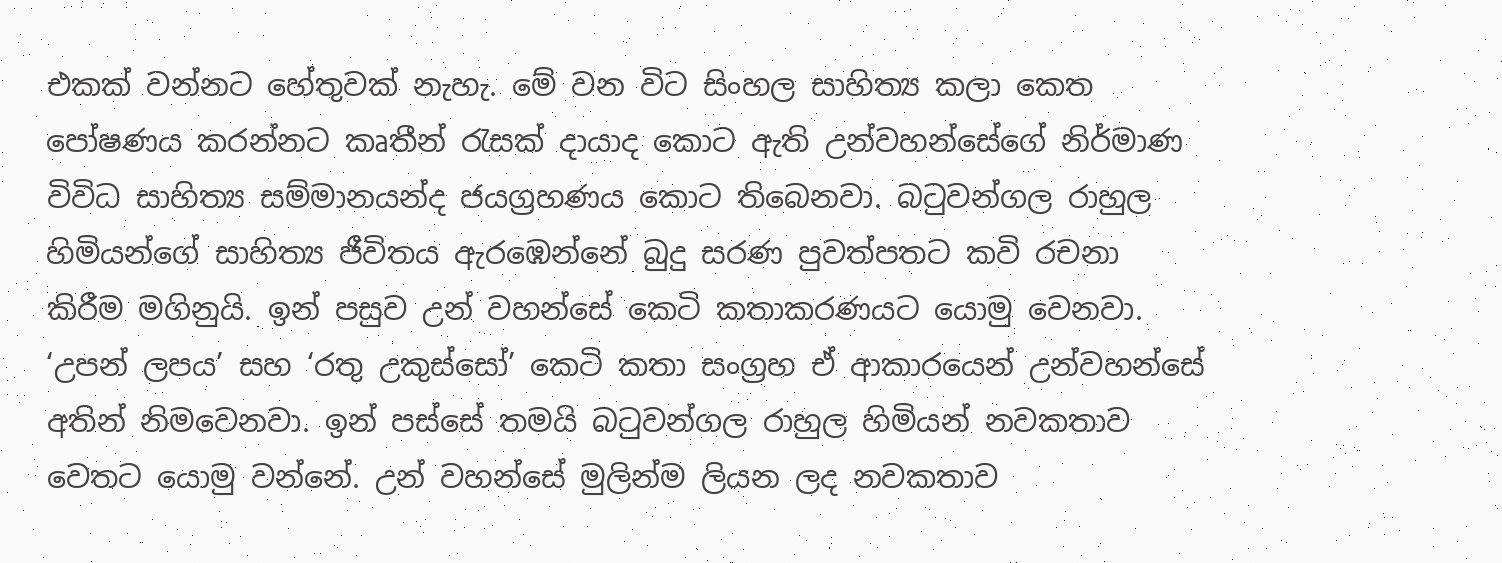එකක් වන්නට හේතුවක් නැහැ. මේ වන විට සිංහල සාහිත්‍ය කලා කෙත පෝෂණය කරන්නට කෘතීන් රැසක් දායාද කොට ඇති උන්වහන්සේගේ නිර්මාණ විවිධ සාහිත්‍ය සම්මානයන්ද ජයග්‍රහණය කොට තිබෙනවා. බටුවන්ගල රාහුල හිමියන්ගේ සාහිත්‍ය ජීවිතය ඇරඹෙන්නේ බුදු සරණ පුවත්පතට කවි රචනා කිරීම මගිනුයි. ඉන් පසුව උන් වහන්සේ කෙටි කතාකරණයට යොමු වෙනවා. ‘උපන් ලපය’ සහ ‘රතු උකුස්සෝ’ කෙටි කතා සංග්‍රහ ඒ ආකාරයෙන් උන්වහන්සේ අතින් නිමවෙනවා. ඉන් පස්සේ තමයි බටුවන්ගල රාහුල හිමියන් නවකතාව වෙතට යොමු වන්නේ. උන් වහන්සේ මුලින්ම ලියන ලද නවකතාව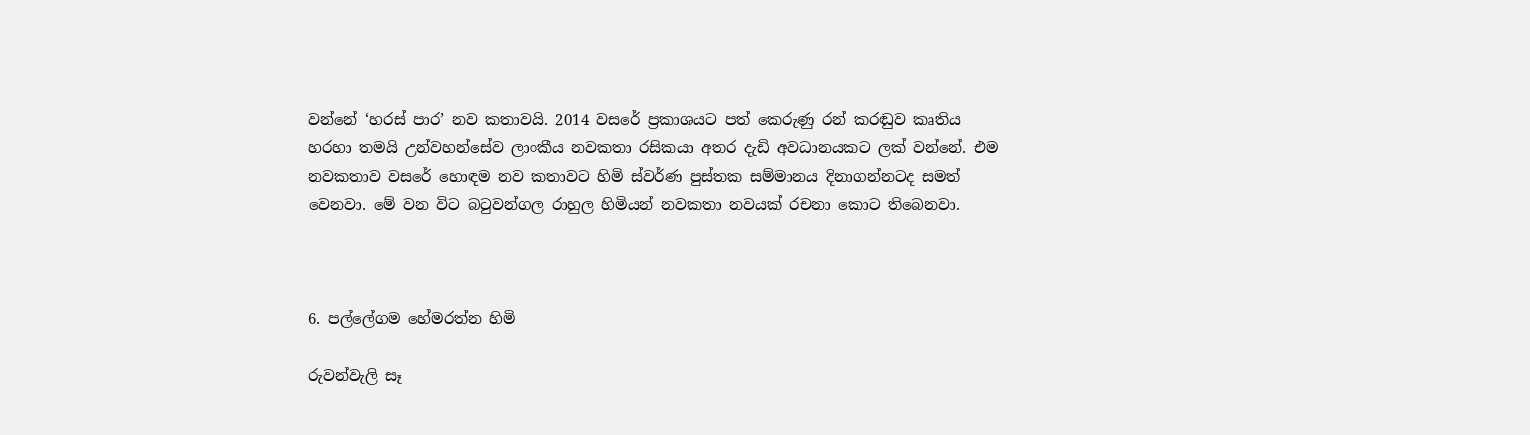වන්නේ ‘හරස් පාර’ නව කතාවයි. 2014 වසරේ ප්‍රකාශයට පත් කෙරුණු රන් කරඬුව කෘතිය හරහා තමයි උන්වහන්සේව ලාංකීය නවකතා රසිකයා අතර දැඩි අවධානයකට ලක් වන්නේ. එම නවකතාව වසරේ හොඳම නව කතාවට හිමි ස්වර්ණ පුස්තක සම්මානය දිනාගන්නටද සමත් වෙනවා. මේ වන විට බටුවන්ගල රාහුල හිමියන් නවකතා නවයක් රචනා කොට තිබෙනවා.



6. පල්ලේගම හේමරත්න හිමි

රුවන්වැලි සෑ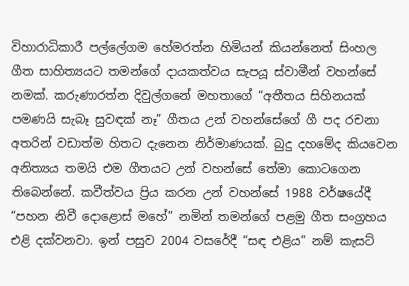විහාරාධිකාරී පල්ලේගම හේමරත්න හිමියන් කියන්නෙත් සිංහල ගීත සාහිත්‍යයට තමන්ගේ දායකත්වය සැපයූ ස්වාමීන් වහන්සේ නමක්. කරුණාරත්න දිවුල්ගනේ මහතාගේ “අතීතය සිහිනයක් පමණයි සැබෑ සුවඳක් නෑ” ගීතය උන් වහන්සේගේ ගී පද රචනා අතරින් වඩාත්ම හිතට දැනෙන නිර්මාණයක්. බුදු දහමේද කියවෙන අනිත්‍යය තමයි එම ගීතයට උන් වහන්සේ තේමා කොටගෙන තිබෙන්නේ. කවීත්වය ප්‍රිය කරන උන් වහන්සේ 1988 වර්ෂයේදී “පහන නිවී දොළොස් මහේ” නමින් තමන්ගේ පළමු ගීත සංග්‍රහය එළි දක්වනවා. ඉන් පසුව 2004 වසරේදී “සඳ එළිය” නම් කැසට්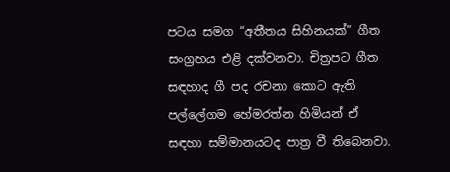පටය සමග “අතීතය සිහිනයක්” ගීත සංග්‍රහය එළි දක්වනවා. චිත්‍රපට ගීත සඳහාද ගී පද රචනා කොට ඇති පල්ලේගම හේමරත්න හිමියන් ඒ සඳහා සම්මානයටද පාත්‍ර වී තිබෙනවා.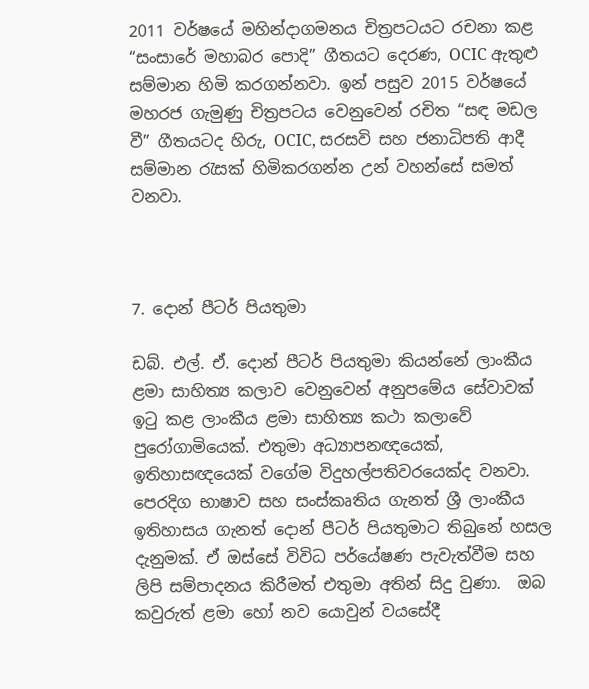2011 වර්ෂයේ මහින්දාගමනය චිත්‍රපටයට රචනා කළ “සංසාරේ මහාබර පොදි” ගීතයට දෙරණ, OCIC ඇතුළු සම්මාන හිමි කරගන්නවා. ඉන් පසුව 2015 වර්ෂයේ මහරජ ගැමුණු චිත්‍රපටය වෙනුවෙන් රචිත “සඳ මඩල වී” ගීතයටද හිරු, OCIC, සරසවි සහ ජනාධිපති ආදී සම්මාන රැසක් හිමිකරගන්න උන් වහන්සේ සමත් වනවා.



7. දොන් පීටර් පියතුමා

ඩබ්. එල්. ඒ. දොන් පීටර් පියතුමා කියන්නේ ලාංකීය ළමා සාහිත්‍ය කලාව වෙනුවෙන් අනුපමේය සේවාවක් ඉටු කළ ලාංකීය ළමා සාහිත්‍ය කථා කලාවේ පුරෝගාමියෙක්. එතුමා අධ්‍යාපනඥයෙක්, ඉතිහාසඥයෙක් වගේම විදුහල්පතිවරයෙක්ද වනවා. පෙරදිග භාෂාව සහ සංස්කෘතිය ගැනත් ශ්‍රී ලාංකීය ඉතිහාසය ගැනත් දොන් පීටර් පියතුමාට තිබුනේ හසල දැනුමක්. ඒ ඔස්සේ විවිධ පර්යේෂණ පැවැත්වීම සහ ලිපි සම්පාදනය කිරීමත් එතුමා අතින් සිදු වුණා.  ඔබ කවුරුත් ළමා හෝ නව යොවුන් වයසේදී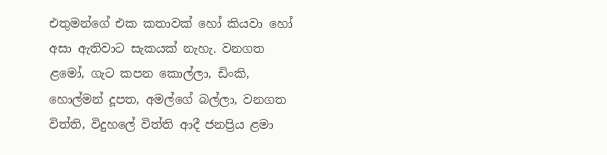එතුමන්ගේ එක කතාවක් හෝ කියවා හෝ අසා ඇතිවාට සැකයක් නැහැ. වනගත ළමෝ, ගැට කපන කොල්ලා, ඩිංකි, හොල්මන් දූපත, අමල්ගේ බල්ලා, වනගත විත්ති, විදුහලේ විත්ති ආදී ජනප්‍රිය ළමා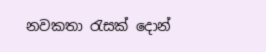නවකතා රැසක් දොන්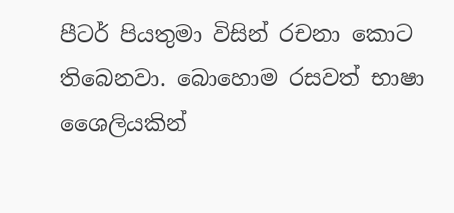පීටර් පියතුමා විසින් රචනා කොට තිබෙනවා. බොහොම රසවත් භාෂා ශෛලියකින්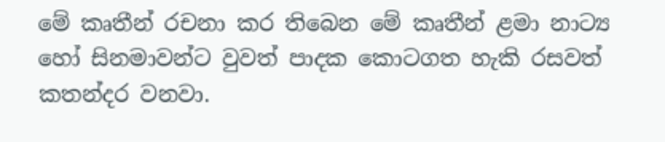මේ කෘතීන් රචනා කර තිබෙන මේ කෘතීන් ළමා නාට්‍ය හෝ සිනමාවන්ට වුවත් පාදක කොටගත හැකි රසවත් කතන්දර වනවා.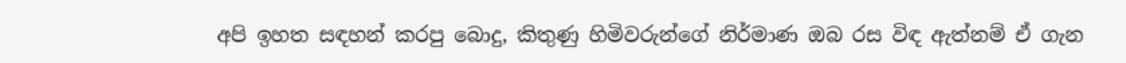අපි ඉහත සඳහන් කරපු බොදු, කිතුණු හිමිවරුන්ගේ නිර්මාණ ඔබ රස විඳ ඇත්නම් ඒ ගැන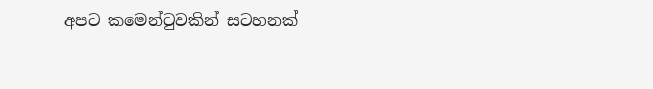අපට කමෙන්ටුවකින් සටහනක්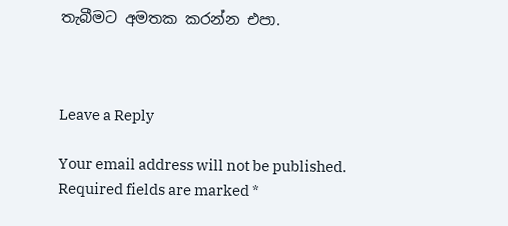තැබීමට අමතක කරන්න එපා.



Leave a Reply

Your email address will not be published. Required fields are marked *